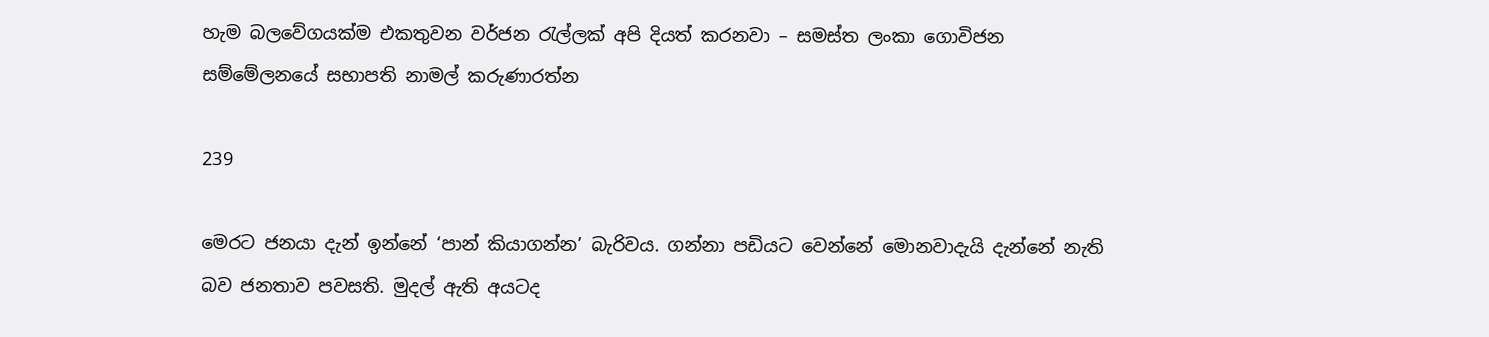හැම බලවේගයක්ම එකතුවන වර්ජන රැල්ලක් අපි දියත් කරනවා – සමස්ත ලංකා ගොවිජන සම්මේලනයේ සභාපති නාමල් කරුණාරත්න

239

මෙරට ජනයා දැන් ඉන්නේ ‘පාන් කියාගන්න’ බැරිවය. ගන්නා පඩියට වෙන්නේ මොනවාදැයි දැන්නේ නැති බව ජනතාව පවසති. මුදල් ඇති අයටද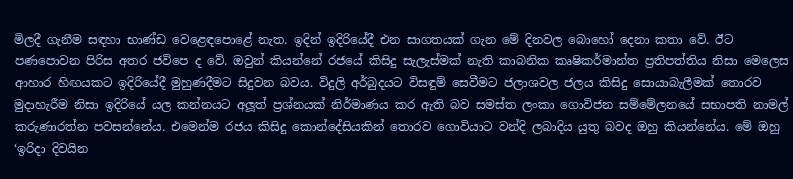මිලදී ගැනීම සඳහා භාණ්ඩ වෙළෙඳපොළේ නැත. ඉදින් ඉදිරියේදී එන සාගතයක් ගැන මේ දිනවල බොහෝ දෙනා කතා වේ. ඊට පණපොවන පිරිස අතර ජවිපෙ ද වේ. ඔවුන් කියන්නේ රජයේ කිසිදු සැලැස්මක් නැති කාබනික කෘෂිකර්මාන්ත ප්‍රතිපත්තිය නිසා මෙලෙස ආහාර හිඟයකට ඉදිරියේදී මුහුණදීමට සිදුවන බවය. විදුලි අර්බුදයට විසඳුම් සෙවීමට ජලාශවල ජලය කිසිදු සොයාබැලීමක් තොරව මුදාහැරීම නිසා ඉදිරියේ යල කන්නයට අලූත් ප්‍රශ්නයක් නිර්මාණය කර ඇති බව සමස්ත ලංකා ගොවිජන සම්මේලනයේ සභාපති නාමල් කරුණාරත්න පවසන්නේය. එමෙන්ම රජය කිසිදු කොන්දේසියකින් තොරව ගොවියාට වන්දි ලබාදිය යුතු බවද ඔහු කියන්නේය. මේ ඔහු ‘ඉරිදා දිවයින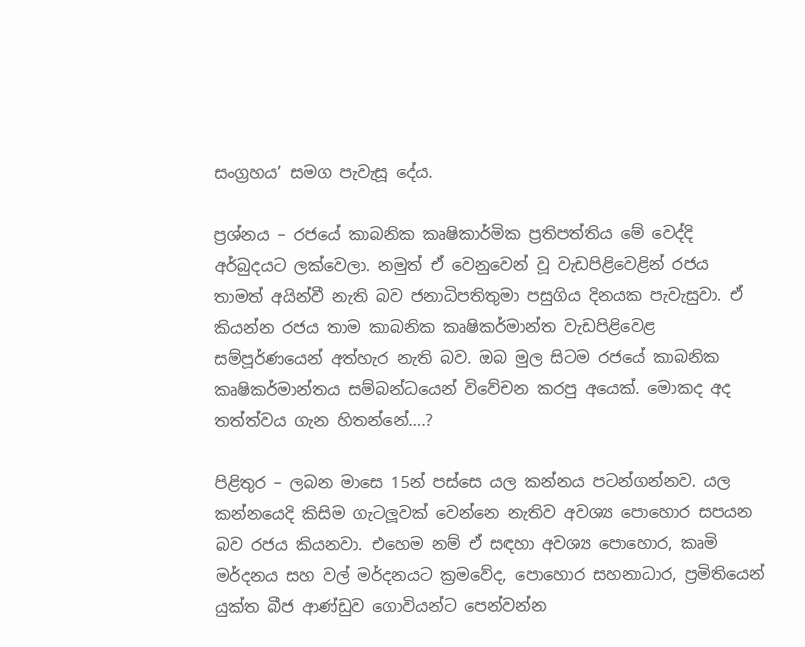සංග්‍රහය’ සමග පැවැසූ දේය.

ප්‍රශ්නය – රජයේ කාබනික කෘෂිකාර්මික ප්‍රතිපත්තිය මේ වෙද්දි අර්බුදයට ලක්වෙලා. නමුත් ඒ වෙනුවෙන් වූ වැඩපිළිවෙළින් රජය තාමත් අයින්වී නැති බව ජනාධිපතිතුමා පසුගිය දිනයක පැවැසුවා. ඒ කියන්න රජය තාම කාබනික කෘෂිකර්මාන්ත වැඩපිළිවෙළ සම්පූර්ණයෙන් අත්හැර නැති බව. ඔබ මුල සිටම රජයේ කාබනික කෘෂිකර්මාන්තය සම්බන්ධයෙන් විවේචන කරපු අයෙක්. මොකද අද තත්ත්වය ගැන හිතන්නේ….?

පිළිතුර – ලබන මාසෙ 15න් පස්සෙ යල කන්නය පටන්ගන්නව. යල කන්නයෙදි කිසිම ගැටලූවක් වෙන්නෙ නැතිව අවශ්‍ය පොහොර සපයන බව රජය කියනවා. එහෙම නම් ඒ සඳහා අවශ්‍ය පොහොර, කෘමි මර්දනය සහ වල් මර්දනයට ක්‍රමවේද, පොහොර සහනාධාර, ප්‍රමිතියෙන් යුක්ත බීජ ආණ්ඩුව ගොවියන්ට පෙන්වන්න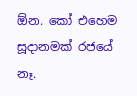ඕන. කෝ එහෙම සූදානමක් රජයේ නෑ.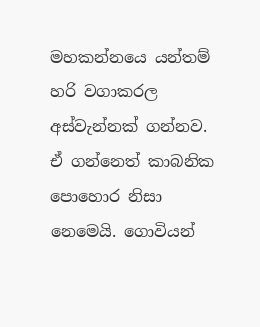මහකන්නයෙ යන්තම් හරි වගාකරල අස්වැන්නක් ගන්නව. ඒ ගන්නෙත් කාබනික පොහොර නිසා නෙමෙයි. ගොවියන්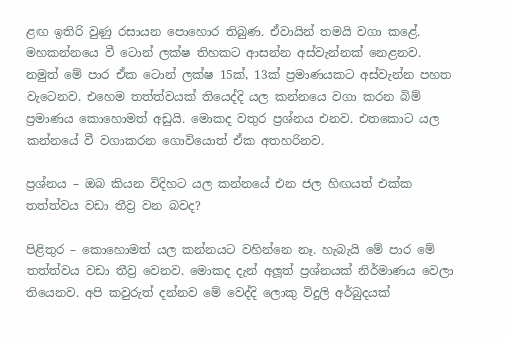ළඟ ඉතිරි වුණු රසායන පොහොර තිබුණ. ඒවායින් තමයි වගා කළේ. මහකන්නයෙ වී ටොන් ලක්ෂ තිහකට ආසන්න අස්වැන්නක් නෙළනව. නමුත් මේ පාර ඒක ටොන් ලක්ෂ 15ක්, 13ක් ප්‍රමාණයකට අස්වැන්න පහත වැටෙනව. එහෙම තත්ත්වයක් තියෙද්දි යල කන්නයෙ වගා කරන බිම් ප්‍රමාණය කොහොමත් අඩුයි. මොකද වතුර ප්‍රශ්නය එනව. එතකොට යල කන්නයේ වී වගාකරන ගොවියොත් ඒක අතහරිනව.

ප්‍රශ්නය – ඔබ කියන විදිහට යල කන්නයේ එන ජල හිඟයත් එක්ක තත්ත්වය වඩා තීව්‍ර වන බවද?

පිළිතුර – කොහොමත් යල කන්නයට වහින්නෙ නෑ. හැබැයි මේ පාර මේ තත්ත්වය වඩා තීව්‍ර වෙනව. මොකද දැන් අලූත් ප්‍රශ්නයක් නිර්මාණය වෙලා තියෙනව. අපි කවුරුත් දන්නව මේ වෙද්දි ලොකු විදුලි අර්බුදයක්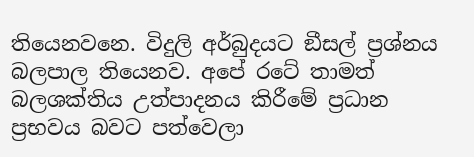තියෙනවනෙ. විදුලි අර්බුදයට ඞීසල් ප්‍රශ්නය බලපාල තියෙනව. අපේ රටේ තාමත් බලශක්තිය උත්පාදනය කිරීමේ ප්‍රධාන ප්‍රභවය බවට පත්වෙලා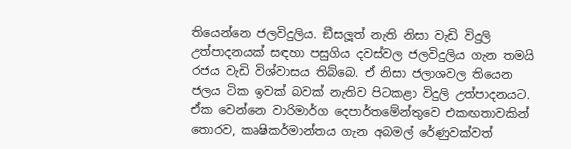තියෙන්නෙ ජලවිදුලිය. ඞීසලූත් නැති නිසා වැඩි විදුලි උත්පාදනයක් සඳහා පසුගිය දවස්වල ජලවිදුලිය ගැන තමයි රජය වැඩි විශ්වාසය තිබ්බෙ. ඒ නිසා ජලාශවල තියෙන ජලය ටික ඉවක් බවක් නැතිව පිටකළා විදුලි උත්පාදනයට. ඒක වෙන්නෙ වාරිමාර්ග දෙපාර්තමේන්තුවෙ එකඟතාවකින් තොරව, කෘෂිකර්මාන්තය ගැන අබමල් රේණුවක්වත්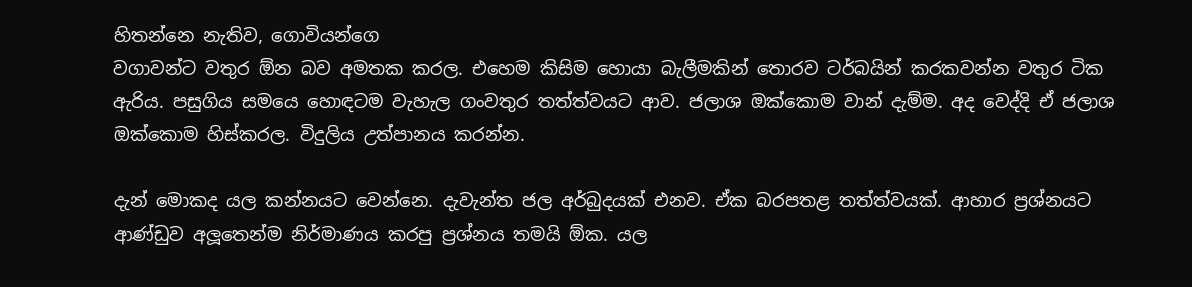හිතන්නෙ නැතිව, ගොවියන්ගෙ
වගාවන්ට වතුර ඕන බව අමතක කරල. එහෙම කිසිම හොයා බැලීමකින් තොරව ටර්බයින් කරකවන්න වතුර ටික ඇරිය. පසුගිය සමයෙ හොඳටම වැහැල ගංවතුර තත්ත්වයට ආව. ජලාශ ඔක්කොම වාන් දැම්ම. අද වෙද්දි ඒ ජලාශ ඔක්කොම හිස්කරල. විදුලිය උත්පානය කරන්න.

දැන් මොකද යල කන්නයට වෙන්නෙ. දැවැන්ත ජල අර්බුදයක් එනව. ඒක බරපතළ තත්ත්වයක්. ආහාර ප්‍රශ්නයට ආණ්ඩුව අලූතෙන්ම නිර්මාණය කරපු ප්‍රශ්නය තමයි ඕක. යල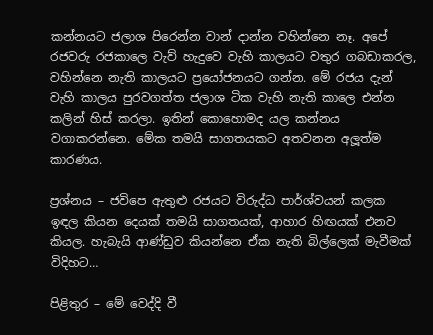කන්නයට ජලාශ පිරෙන්න වාන් දාන්න වහින්නෙ නෑ. අපේ රජවරු රජකාලෙ වැව් හැදුවෙ වැහි කාලයට වතුර ගබඩාකරල, වහින්නෙ නැති කාලයට ප්‍රයෝජනයට ගන්න. මේ රජය දැන් වැහි කාලය පුරවගත්ත ජලාශ ටික වැහි නැති කාලෙ එන්න කලින් හිස් කරලා. ඉතින් කොහොමද යල කන්නය වගාකරන්නෙ. මේක තමයි සාගතයකට අතවනන අලූත්ම කාරණය.

ප්‍රශ්නය – ජවිපෙ ඇතුළු රජයට විරුද්ධ පාර්ශ්වයන් කලක ඉඳල කියන දෙයක් තමයි සාගතයක්, ආහාර හිඟයක් එනව කියල. හැබැයි ආණ්ඩුව කියන්නෙ ඒක නැති බිල්ලෙක් මැවීමක් විදිහට…

පිළිතුර – මේ වෙද්දි වී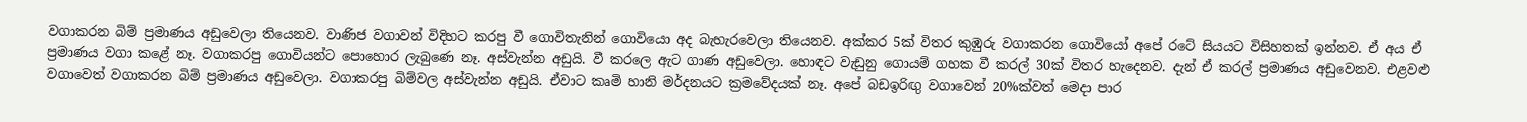වගාකරන බිම් ප්‍රමාණය අඩුවෙලා තියෙනව. වාණිජ වගාවන් විදිහට කරපු වී ගොවිතැනින් ගොවියො අද බැහැරවෙලා තියෙනව. අක්කර 5ක් විතර කුඹුරු වගාකරන ගොවියෝ අපේ රටේ සියයට විසිහතක් ඉන්නව. ඒ අය ඒ ප්‍රමාණය වගා කළේ නෑ. වගාකරපු ගොවියන්ට පොහොර ලැබුණෙ නෑ. අස්වැන්න අඩුයි. වී කරලෙ ඇට ගාණ අඩුවෙලා. හොඳට වැඩුනු ගොයම් ගහක වී කරල් 30ක් විතර හැදෙනව. දැන් ඒ කරල් ප්‍රමාණය අඩුවෙනව. එළවළු වගාවෙත් වගාකරන බිම් ප්‍රමාණය අඩුවෙලා. වගාකරපු බිම්වල අස්වැන්න අඩුයි. ඒවාට කෘමි හානි මර්දනයට ක්‍රමවේදයක් නෑ. අපේ බඩඉරිඟු වගාවෙන් 20%ක්වත් මෙදා පාර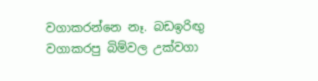වගාකරන්නෙ නෑ. බඩඉරිඟු වගාකරපු බිම්වල උක්වගා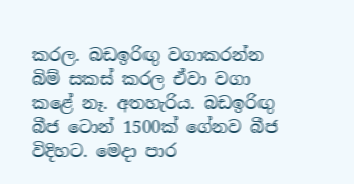කරල. බඩඉරිඟු වගාකරන්න බිම් සකස් කරල ඒවා වගා කළේ නෑ. අතහැරිය. බඩඉරිඟු බීජ ටොන් 1500ක් ගේනව බීජ විදිහට. මෙදා පාර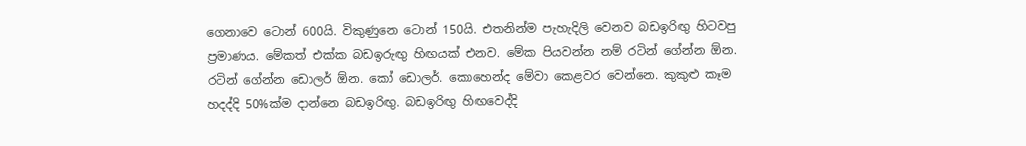ගෙනාවෙ ටොන් 600යි. විකුණුනෙ ටොන් 150යි. එතනින්ම පැහැදිලි වෙනව බඩඉරිඟු හිටවපු ප්‍රමාණය. මේකත් එක්ක බඩඉරුඟු හිඟයක් එනව. මේක පියවන්න නම් රටින් ගේන්න ඕන. රටින් ගේන්න ඩොලර් ඕන. කෝ ඩොලර්. කොහෙන්ද මේවා කෙළවර වෙන්නෙ. කුකුළු කෑම හදද්දි 50%ක්ම දාන්නෙ බඩඉරිඟු. බඩඉරිඟු හිඟවෙද්දි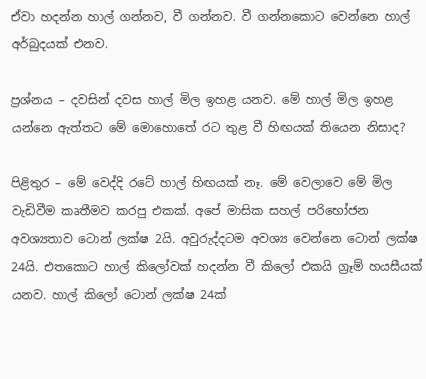ඒවා හදන්න හාල් ගන්නව, වී ගන්නව. වී ගන්නකොට වෙන්නෙ හාල් අර්බුදයක් එනව.

ප්‍රශ්නය – දවසින් දවස හාල් මිල ඉහළ යනව. මේ හාල් මිල ඉහළ යන්නෙ ඇත්තට මේ මොහොතේ රට තුළ වී හිඟයක් තියෙන නිසාද?

පිළිතුර – මේ වෙද්දි රටේ හාල් හිඟයක් නෑ. මේ වෙලාවෙ මේ මිල වැඩිවීම කෘතීමව කරපු එකක්. අපේ මාසික සහල් පරිභෝජන අවශ්‍යතාව ටොන් ලක්ෂ 2යි. අවුරුද්දටම අවශ්‍ය වෙන්නෙ ටොන් ලක්ෂ 24යි. එතකොට හාල් කිලෝවක් හදන්න වී කිලෝ එකයි ග්‍රෑම් හයසීයක් යනව. හාල් කිලෝ ටොන් ලක්ෂ 24ක්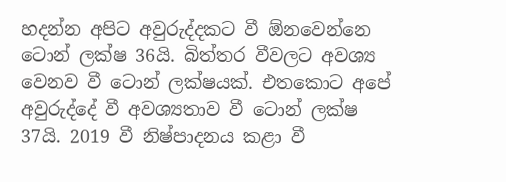හදන්න අපිට අවුරුද්දකට වී ඕනවෙන්නෙ ටොන් ලක්ෂ 36යි. බිත්තර වීවලට අවශ්‍ය වෙනව වී ටොන් ලක්ෂයක්. එතකොට අපේ අවුරුද්දේ වී අවශ්‍යතාව වී ටොන් ලක්ෂ 37යි. 2019 වී නිෂ්පාදනය කළා වී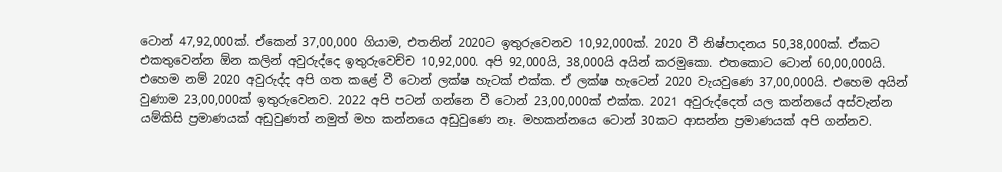ටොන් 47,92,000ක්. ඒකෙන් 37,00,000 ගියාම, එතනින් 2020ට ඉතුරුවෙනව 10,92,000ක්. 2020 වී නිෂ්පාදනය 50,38,000ක්. ඒකට එකතුවෙන්න ඕන කලින් අවුරුද්දෙ ඉතුරුවෙච්ච 10,92,000. අපි 92,000යි, 38,000යි අයින් කරමුකො. එතකොට ටොන් 60,00,000යි. එහෙම නම් 2020 අවුරුද්ද අපි ගත කළේ වී ටොන් ලක්ෂ හැටක් එක්ක. ඒ ලක්ෂ හැටෙන් 2020 වැයවුණෙ 37,00,000යි. එහෙම අයින් වුණාම 23,00,000ක් ඉතුරුවෙනව. 2022 අපි පටන් ගන්නෙ වී ටොන් 23,00,000ක් එක්ක. 2021 අවුරුද්දෙත් යල කන්නයේ අස්වැන්න යම්කිසි ප්‍රමාණයක් අඩුවුණත් නමුත් මහ කන්නයෙ අඩුවුණෙ නෑ. මහකන්නයෙ ටොන් 30කට ආසන්න ප්‍රමාණයක් අපි ගන්නව.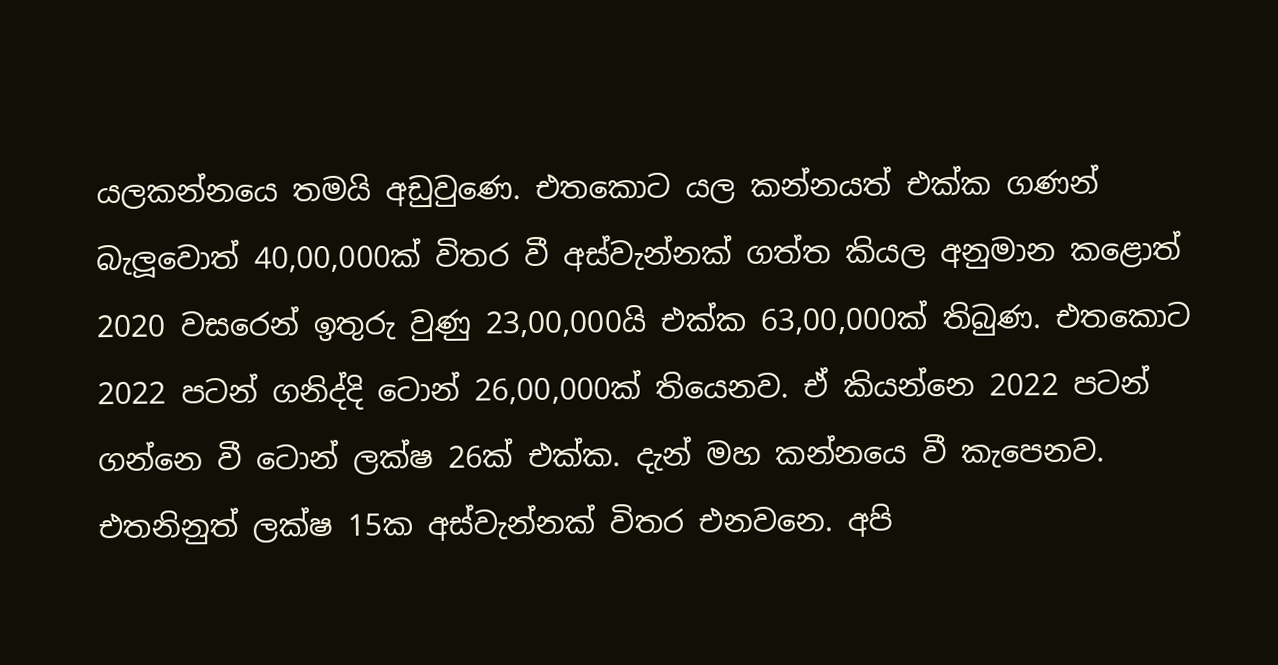යලකන්නයෙ තමයි අඩුවුණෙ. එතකොට යල කන්නයත් එක්ක ගණන් බැලූවොත් 40,00,000ක් විතර වී අස්වැන්නක් ගත්ත කියල අනුමාන කළොත් 2020 වසරෙන් ඉතුරු වුණු 23,00,000යි එක්ක 63,00,000ක් තිබුණ. එතකොට 2022 පටන් ගනිද්දි ටොන් 26,00,000ක් තියෙනව. ඒ කියන්නෙ 2022 පටන් ගන්නෙ වී ටොන් ලක්ෂ 26ක් එක්ක. දැන් මහ කන්නයෙ වී කැපෙනව. එතනිනුත් ලක්ෂ 15ක අස්වැන්නක් විතර එනවනෙ. අපි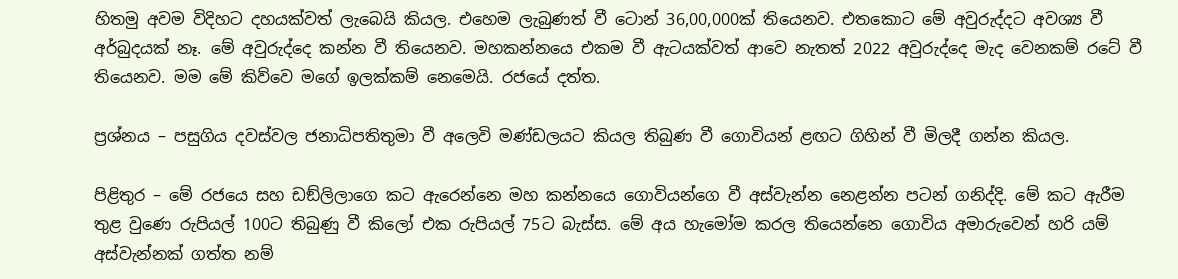හිතමු අවම විදිහට දහයක්වත් ලැබෙයි කියල. එහෙම ලැබුණත් වී ටොන් 36,00,000ක් තියෙනව. එතකොට මේ අවුරුද්දට අවශ්‍ය වී අර්බුදයක් නෑ. මේ අවුරුද්දෙ කන්න වී තියෙනව. මහකන්නයෙ එකම වී ඇටයක්වත් ආවෙ නැතත් 2022 අවුරුද්දෙ මැද වෙනකම් රටේ වී තියෙනව. මම මේ කිව්වෙ මගේ ඉලක්කම් නෙමෙයි. රජයේ දත්ත.

ප්‍රශ්නය – පසුගිය දවස්වල ජනාධිපතිතුමා වී අලෙවි මණ්ඩලයට කියල තිබුණ වී ගොවියන් ළඟට ගිහින් වී මිලදී ගන්න කියල.

පිළිතුර – මේ රජයෙ සහ ඩඞ්ලිලාගෙ කට ඇරෙන්නෙ මහ කන්නයෙ ගොවියන්ගෙ වී අස්වැන්න නෙළන්න පටන් ගනිද්දි. මේ කට ඇරීම තුළ වුණෙ රුපියල් 100ට තිබුණු වී කිලෝ එක රුපියල් 75ට බැස්ස. මේ අය හැමෝම කරල තියෙන්නෙ ගොවිය අමාරුවෙන් හරි යම් අස්වැන්නක් ගත්ත නම්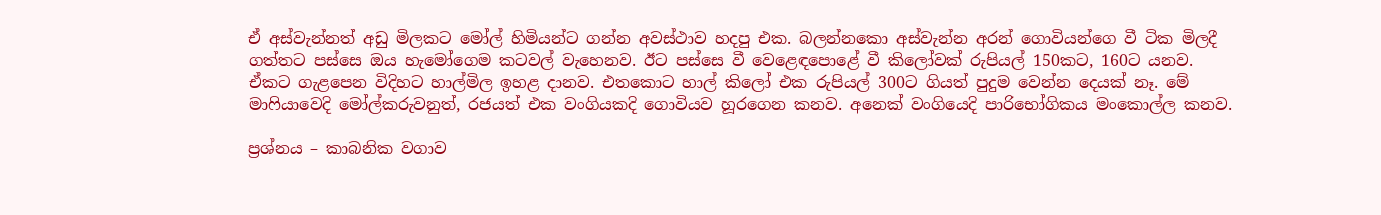ඒ අස්වැන්නත් අඩු මිලකට මෝල් හිමියන්ට ගන්න අවස්ථාව හදපු එක. බලන්නකො අස්වැන්න අරන් ගොවියන්ගෙ වී ටික මිලදී ගත්තට පස්සෙ ඔය හැමෝගෙම කටවල් වැහෙනව. ඊට පස්සෙ වී වෙළෙඳපොළේ වී කිලෝවක් රුපියල් 150කට, 160ට යනව. ඒකට ගැළපෙන විදිහට හාල්මිල ඉහළ දානව. එතකොට හාල් කිලෝ එක රුපියල් 300ට ගියත් පුදුම වෙන්න දෙයක් නෑ. මේ මාෆියාවෙදි මෝල්කරුවනුත්, රජයත් එක වංගියකදි ගොවියව හූරගෙන කනව. අනෙක් වංගියෙදි පාරිභෝගිකය මංකොල්ල කනව.

ප්‍රශ්නය – කාබනික වගාව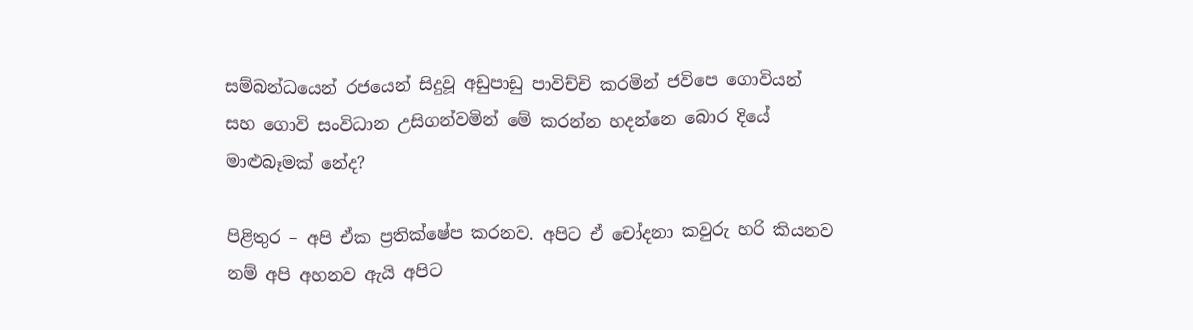සම්බන්ධයෙන් රජයෙන් සිදුවූ අඩුපාඩු පාවිච්චි කරමින් ජවිපෙ ගොවියන් සහ ගොවි සංවිධාන උසිගන්වමින් මේ කරන්න හදන්නෙ බොර දියේ මාළුබෑමක් නේද?

පිළිතුර – අපි ඒක ප්‍රතික්ෂේප කරනව. අපිට ඒ චෝදනා කවුරු හරි කියනව නම් අපි අහනව ඇයි අපිට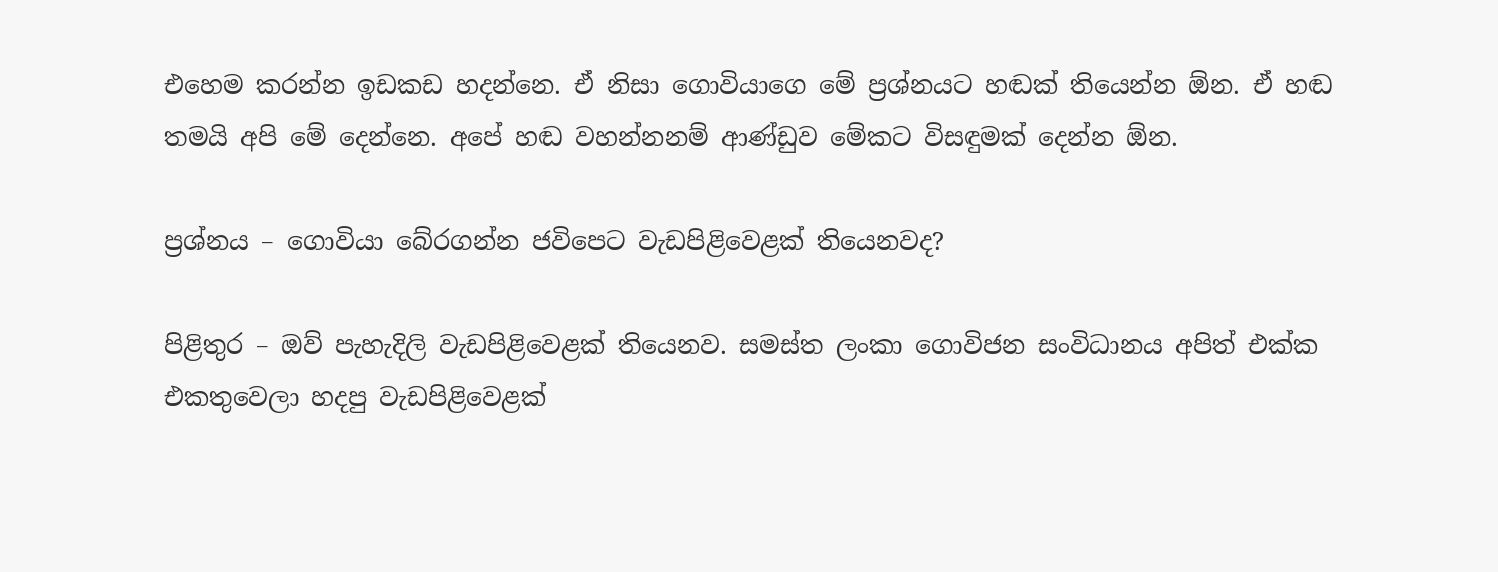එහෙම කරන්න ඉඩකඩ හදන්නෙ. ඒ නිසා ගොවියාගෙ මේ ප්‍රශ්නයට හඬක් තියෙන්න ඕන. ඒ හඬ තමයි අපි මේ දෙන්නෙ. අපේ හඬ වහන්නනම් ආණ්ඩුව මේකට විසඳුමක් දෙන්න ඕන.

ප්‍රශ්නය – ගොවියා බේරගන්න ජවිපෙට වැඩපිළිවෙළක් තියෙනවද?

පිළිතුර – ඔව් පැහැදිලි වැඩපිළිවෙළක් තියෙනව. සමස්ත ලංකා ගොවිජන සංවිධානය අපිත් එක්ක එකතුවෙලා හදපු වැඩපිළිවෙළක්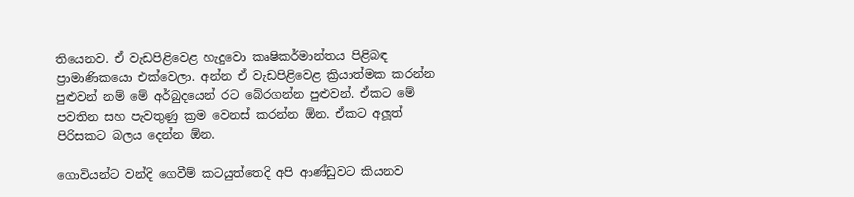තියෙනව. ඒ වැඩපිළිවෙළ හැදුවො කෘෂිකර්මාන්තය පිළිබඳ ප්‍රාමාණිකයො එක්වෙලා. අන්න ඒ වැඩපිළිවෙළ ක්‍රියාත්මක කරන්න පුළුවන් නම් මේ අර්බුදයෙන් රට බේරගන්න පුළුවන්. ඒකට මේ පවතින සහ පැවතුණු ක්‍රම වෙනස් කරන්න ඕන. ඒකට අලූත් පිරිසකට බලය දෙන්න ඕන.

ගොවියන්ට වන්දි ගෙවීම් කටයුත්තෙදි අපි ආණ්ඩුවට කියනව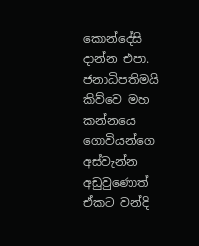කොන්දේසි දාන්න එපා. ජනාධිපතිමයි කිව්වෙ මහ කන්නයෙ ගොවියන්ගෙ අස්වැන්න අඩුවුණොත් ඒකට වන්දි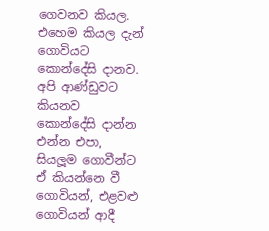ගෙවනව කියල. එහෙම කියල දැන් ගොවියට කොන්දේසි දානව. අපි ආණ්ඩුවට කියනව කොන්දේසි දාන්න එන්න එපා, සියලූම ගොවීන්ට ඒ කියන්නෙ වී ගොවියන්, එළවළු ගොවියන් ආදී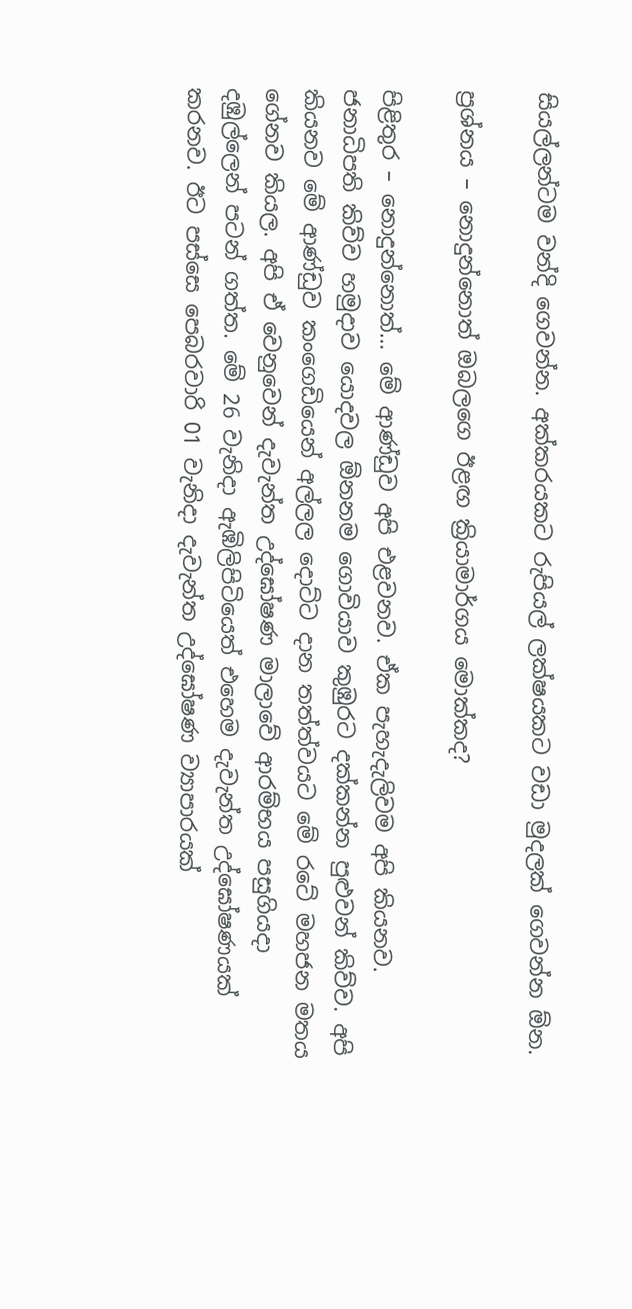සියල්ලන්ටම වන්දි ගෙවන්න. අක්කරයකට රුපියල් ලක්ෂයකට වඩා මුදලක් ගෙවන්න ඕන.

ප්‍රශ්නය – නොදුන්නොත් ඔබලගෙ ඊළඟ ක්‍රියාමාර්ගය මොක්කද?

පිළිතුර – නොදුන්නොත්… මේ ආණ්ඩුව අපි එළවනව. ඒක පැහැදැලිවම අපි කියනව. ජනාධිපති කිව්ව හමුදාව යොදවල ඕනනම ගොවියාව කුඹුරට දක්කන්න පුළුවන් කිව්ව. අපි කියනව මේ ආණ්ඩුව කංගෙඩියෙන් අල්ලල දොට්ට දාන තත්ත්වයට මේ රටේ මහජන මතය ගේනව කියල. අපි ඒ වෙනුවෙන් දැවැන්ත උද්ඝෝෂණ මාලාවේ ආරම්භය පසුගියදා දඹුල්ලෙන් පටන් ගත්ත. මේ 26 වැනිදා ඇඹිලිපිටියෙත් එහෙම දැවැන්ත උද්ඝෝෂණයක් කරනව. ඊට පස්සෙ පෙබරවාරි 01 වැනිදා දැවැන්ත උද්ඝෝෂණ ව්‍යාපාරයක්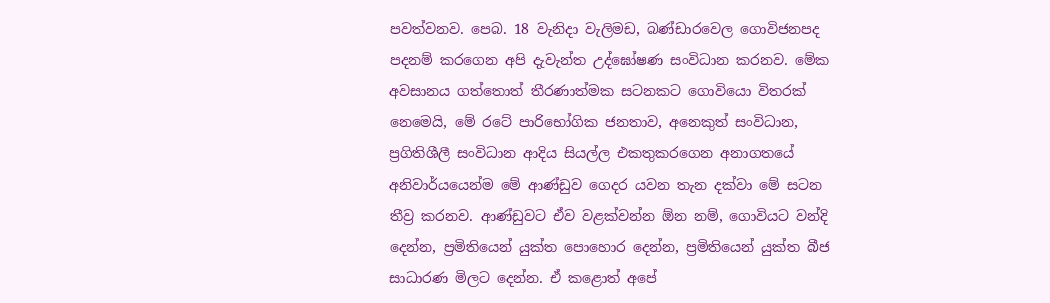පවත්වනව. පෙබ. 18 වැනිදා වැලිමඩ, බණ්ඩාරවෙල ගොවිජනපද පදනම් කරගෙන අපි දැවැන්ත උද්ඝෝෂණ සංවිධාන කරනව. මේක අවසානය ගත්තොත් තීරණාත්මක සටනකට ගොවියො විතරක් නෙමෙයි, මේ රටේ පාරිභෝගික ජනතාව, අනෙකුත් සංවිධාන, ප්‍රගිතිශීලී සංවිධාන ආදිය සියල්ල එකතුකරගෙන අනාගතයේ අනිවාර්යයෙන්ම මේ ආණ්ඩුව ගෙදර යවන තැන දක්වා මේ සටන තීව්‍ර කරනව. ආණ්ඩුවට ඒව වළක්වන්න ඕන නම්, ගොවියට වන්දි දෙන්න, ප්‍රමිතියෙන් යුක්ත පොහොර දෙන්න, ප්‍රමිතියෙන් යුක්ත බීජ සාධාරණ මිලට දෙන්න. ඒ කළොත් අපේ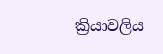ක්‍රියාවලිය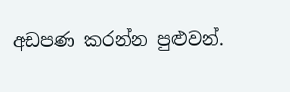අඩපණ කරන්න පුළුවන්.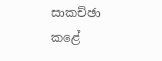සාකච්ඡා කළේ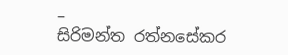–
සිරිමන්ත රත්නසේකර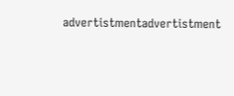advertistmentadvertistment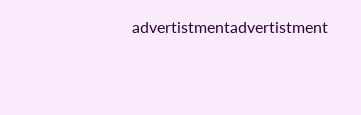advertistmentadvertistment